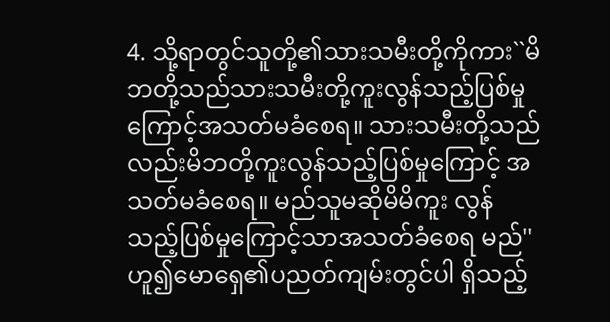4. သို့ရာတွင်သူတို့၏သားသမီးတို့ကိုကား``မိ ဘတို့သည်သားသမီးတို့ကူးလွန်သည့်ပြစ်မှု ကြောင့်အသတ်မခံစေရ။ သားသမီးတို့သည် လည်းမိဘတို့ကူးလွန်သည့်ပြစ်မှုကြောင့် အသတ်မခံစေရ။ မည်သူမဆိုမိမိကူး လွန်သည့်ပြစ်မှုကြောင့်သာအသတ်ခံစေရ မည်'' ဟူ၍မောရှေ၏ပညတ်ကျမ်းတွင်ပါ ရှိသည့်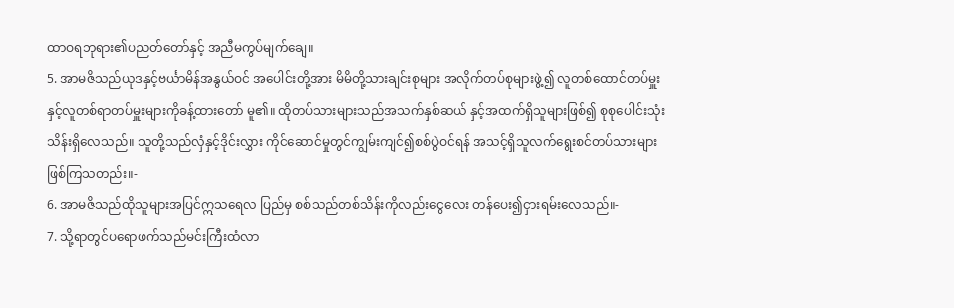ထာဝရဘုရား၏ပညတ်တော်နှင့် အညီမကွပ်မျက်ချေ။
5. အာမဇိသည်ယုဒနှင့်ဗင်္ယာမိန်အနွယ်ဝင် အပေါင်းတို့အား မိမိတို့သားချင်းစုများ အလိုက်တပ်စုများဖွဲ့၍ လူတစ်ထောင်တပ်မှူး နှင့်လူတစ်ရာတပ်မှူးများကိုခန့်ထားတော် မူ၏။ ထိုတပ်သားများသည်အသက်နှစ်ဆယ် နှင့်အထက်ရှိသူများဖြစ်၍ စုစုပေါင်းသုံး သိန်းရှိလေသည်။ သူတို့သည်လှံနှင့်ဒိုင်းလွှား ကိုင်ဆောင်မှုတွင်ကျွမ်းကျင်၍စစ်ပွဲဝင်ရန် အသင့်ရှိသူလက်ရွေးစင်တပ်သားများ ဖြစ်ကြသတည်း။-
6. အာမဇိသည်ထိုသူများအပြင်ဣသရေလ ပြည်မှ စစ်သည်တစ်သိန်းကိုလည်းငွေလေး တန်ပေး၍ငှားရမ်းလေသည်။-
7. သို့ရာတွင်ပရောဖက်သည်မင်းကြီးထံလာ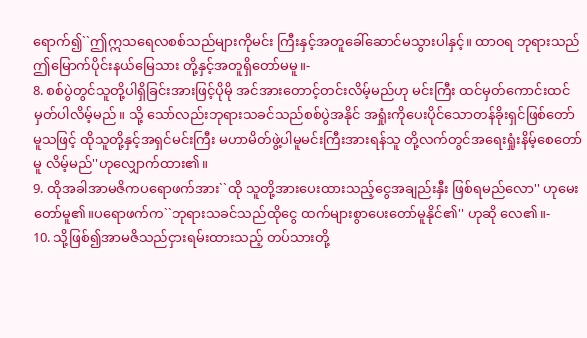ရောက်၍``ဤဣသရေလစစ်သည်များကိုမင်း ကြီးနှင့်အတူခေါ်ဆောင်မသွားပါနှင့်။ ထာဝရ ဘုရားသည်ဤမြောက်ပိုင်းနယ်မြေသား တို့နှင့်အတူရှိတော်မမူ။-
8. စစ်ပွဲတွင်သူတို့ပါရှိခြင်းအားဖြင့်ပိုမို အင်အားတောင့်တင်းလိမ့်မည်ဟု မင်းကြီး ထင်မှတ်ကောင်းထင်မှတ်ပါလိမ့်မည်။ သို့ သော်လည်းဘုရားသခင်သည်စစ်ပွဲအနိုင် အရှုံးကိုပေးပိုင်သောတန်ခိုးရှင်ဖြစ်တော် မူသဖြင့် ထိုသူတို့နှင့်အရှင်မင်းကြီး မဟာမိတ်ဖွဲ့ပါမူမင်းကြီးအားရန်သူ တို့လက်တွင်အရေးရှုံးနိမ့်စေတော်မူ လိမ့်မည်''ဟုလျှောက်ထား၏။
9. ထိုအခါအာမဇိကပရောဖက်အား``ထို သူတို့အားပေးထားသည့်ငွေအချည်းနှီး ဖြစ်ရမည်လော'' ဟုမေးတော်မူ၏။ပရောဖက်က``ဘုရားသခင်သည်ထိုငွေ ထက်များစွာပေးတော်မူနိုင်၏'' ဟုဆို လေ၏။-
10. သို့ဖြစ်၍အာမဇိသည်ငှားရမ်းထားသည့် တပ်သားတို့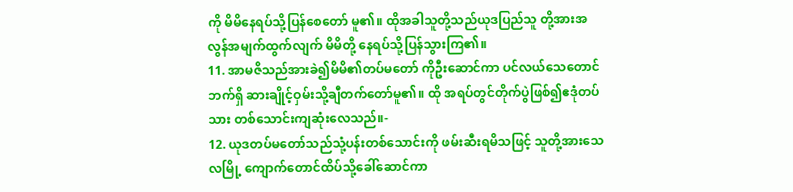ကို မိမိနေရပ်သို့ပြန်စေတော် မူ၏။ ထိုအခါသူတို့သည်ယုဒပြည်သူ တို့အားအလွန်အမျက်ထွက်လျက် မိမိတို့ နေရပ်သို့ပြန်သွားကြ၏။
11. အာမဇိသည်အားခဲ၍မိမိ၏တပ်မတော် ကိုဦးဆောင်ကာ ပင်လယ်သေတောင်ဘက်ရှိ ဆားချိုင့်ဝှမ်းသို့ချီတက်တော်မူ၏။ ထို အရပ်တွင်တိုက်ပွဲဖြစ်၍ဧဒုံတပ်သား တစ်သောင်းကျဆုံးလေသည်။-
12. ယုဒတပ်မတော်သည်သုံ့ပန်းတစ်သောင်းကို ဖမ်းဆီးရမိသဖြင့် သူတို့အားသေလမြို့ ကျောက်တောင်ထိပ်သို့ခေါ်ဆောင်ကာ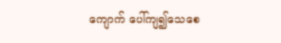ကျောက် ပေါ်ကျ၍သေစေ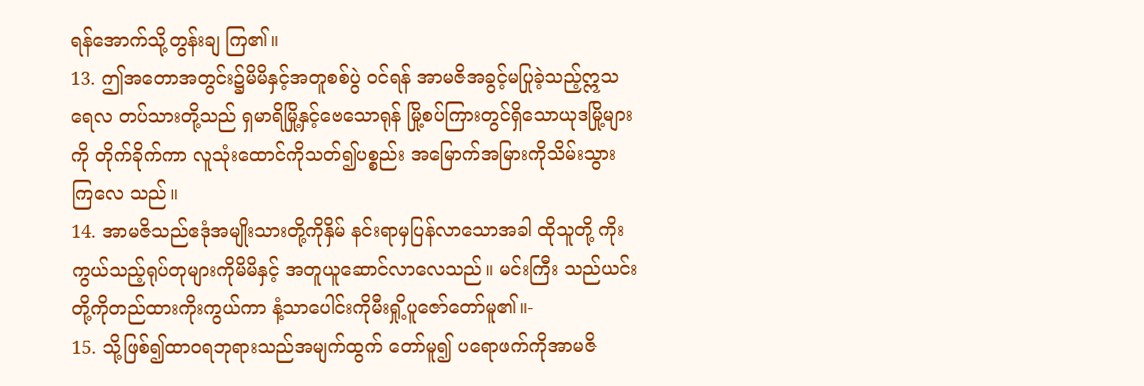ရန်အောက်သို့တွန်းချ ကြ၏။
13. ဤအတောအတွင်း၌မိမိနှင့်အတူစစ်ပွဲ ဝင်ရန် အာမဇိအခွင့်မပြုခဲ့သည့်ဣသရေလ တပ်သားတို့သည် ရှမာရိမြို့နှင့်ဗေသောရုန် မြို့စပ်ကြားတွင်ရှိသောယုဒမြို့များကို တိုက်ခိုက်ကာ လူသုံးထောင်ကိုသတ်၍ပစ္စည်း အမြောက်အမြားကိုသိမ်းသွားကြလေ သည်။
14. အာမဇိသည်ဧဒုံအမျိုးသားတို့ကိုနှိမ် နင်းရာမှပြန်လာသောအခါ ထိုသူတို့ ကိုးကွယ်သည့်ရုပ်တုများကိုမိမိနှင့် အတူယူဆောင်လာလေသည်။ မင်းကြီး သည်ယင်းတို့ကိုတည်ထားကိုးကွယ်ကာ နံ့သာပေါင်းကိုမီးရှို့ပူဇော်တော်မူ၏။-
15. သို့ဖြစ်၍ထာဝရဘုရားသည်အမျက်ထွက် တော်မူ၍ ပရောဖက်ကိုအာမဇိ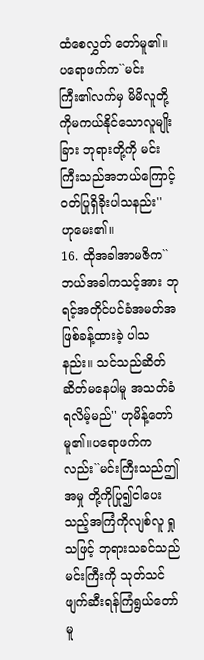ထံစေလွှတ် တော်မူ၏။ ပရောဖက်က``မင်းကြီး၏လက်မှ မိမိလူတို့ကိုမကယ်နိုင်သောလူမျိုးခြား ဘုရားတို့ကို မင်းကြီးသည်အဘယ်ကြောင့် ဝတ်ပြုရှိခိုးပါသနည်း'' ဟုမေး၏။
16. ထိုအခါအာမဇိက``ဘယ်အခါကသင့်အား ဘုရင့်အတိုင်ပင်ခံအမတ်အဖြစ်ခန့်ထားခဲ့ ပါသနည်း။ သင်သည်ဆိတ်ဆိတ်မနေပါမူ အသတ်ခံရလိမ့်မည်'' ဟုမိန့်တော်မူ၏။ပရောဖက်ကလည်း``မင်းကြီးသည်ဤအမှု တို့ကိုပြု၍ငါပေးသည့်အကြံကိုလျစ်လူ ရှုသဖြင့် ဘုရားသခင်သည်မင်းကြီးကို သုတ်သင်ဖျက်ဆီးရန်ကြံရွယ်တော်မူ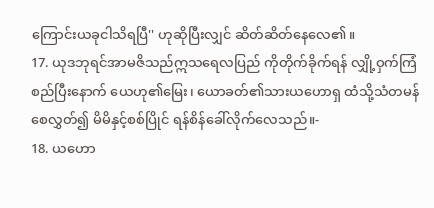ကြောင်းယခုငါသိရပြီ'' ဟုဆိုပြီးလျှင် ဆိတ်ဆိတ်နေလေ၏။
17. ယုဒဘုရင်အာမဇိသည်ဣသရေလပြည် ကိုတိုက်ခိုက်ရန် လျှို့ဝှက်ကြံစည်ပြီးနောက် ယေဟု၏မြေး၊ ယောခတ်၏သားယဟောရှ ထံသို့သံတမန်စေလွှတ်၍ မိမိနှင့်စစ်ပြိုင် ရန်စိန်ခေါ်လိုက်လေသည်။-
18. ယဟော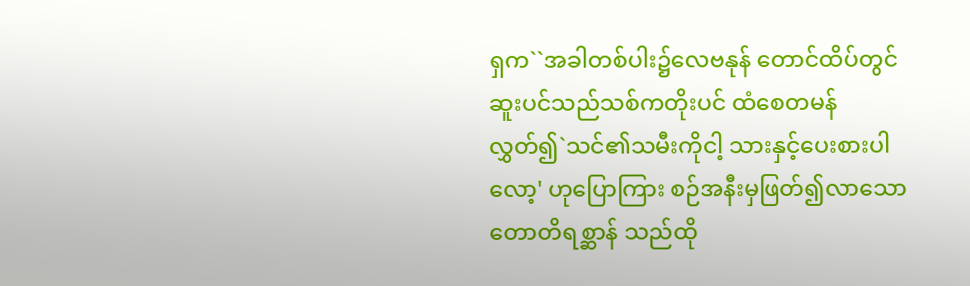ရှက``အခါတစ်ပါး၌လေဗနုန် တောင်ထိပ်တွင် ဆူးပင်သည်သစ်ကတိုးပင် ထံစေတမန်လွှတ်၍`သင်၏သမီးကိုငါ့ သားနှင့်ပေးစားပါလော့' ဟုပြောကြား စဉ်အနီးမှဖြတ်၍လာသောတောတိရစ္ဆာန် သည်ထို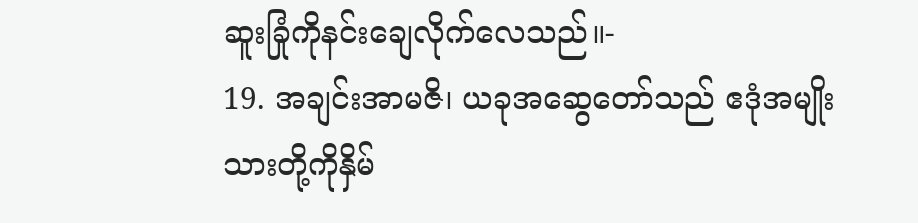ဆူးခြုံကိုနင်းချေလိုက်လေသည်။-
19. အချင်းအာမဇိ၊ ယခုအဆွေတော်သည် ဧဒုံအမျိုးသားတို့ကိုနှိမ်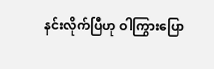နင်းလိုက်ပြီဟု ဝါကြွားပြော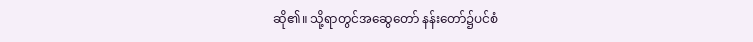ဆို၏။ သို့ရာတွင်အဆွေတော် နန်းတော်၌ပင်စံ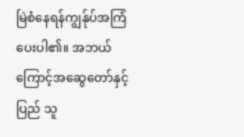မြဲစံနေရန်ကျွန်ုပ်အကြံ ပေးပါ၏။ အဘယ်ကြောင့်အဆွေတော်နှင့်ပြည် သူ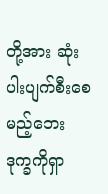တို့အား ဆုံးပါးပျက်စီးစေမည့်ဘေး ဒုက္ခကိုရှာ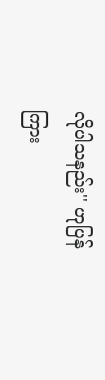လိုပါသနည်း'' ဟုပြန်ကြား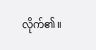လိုက်၏။